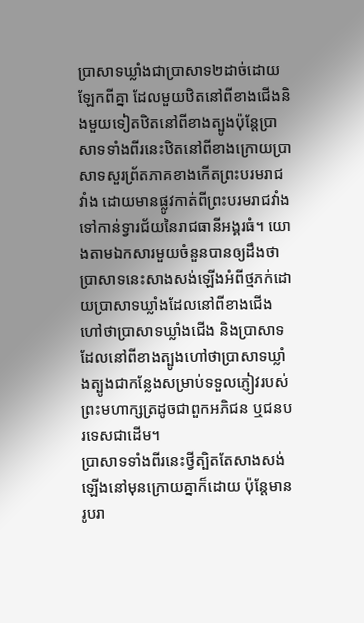ប្រាសាទឃ្លាំងជាប្រាសាទ២ដាច់ដោយឡែកពីគ្នា ដែលមួយឋិតនៅពីខាងជើងនិងមួយទៀតឋិតនៅពីខាងត្បូងប៉ុន្តែប្រាសាទទាំងពីរនេះឋិតនៅពីខាងក្រោយប្រាសាទសួរព្រ័តភាគខាងកើតព្រះបរមរាជវាំង ដោយមានផ្លូវកាត់ពីព្រះបរមរាជវាំងទៅកាន់ទ្វារជ័យនៃរាជធានីអង្គរធំ។ យោងតាមឯកសារមួយចំនួនបានឲ្យដឹងថា ប្រាសាទនេះសាងសង់ឡើងអំពីថ្មភក់ដោយប្រាសាទឃ្លាំងដែលនៅពីខាងជើងហៅថាប្រាសាទឃ្លាំងជើង និងប្រាសាទដែលនៅពីខាងត្បូងហៅថាប្រាសាទឃ្លាំងត្បូងជាកន្លែងសម្រាប់ទទួលភ្ញៀវរបស់ព្រះមហាក្សត្រដូចជាពួកអភិជន ឬជនបរទេសជាដើម។
ប្រាសាទទាំងពីរនេះថ្វីត្បិតតែសាងសង់ឡើងនៅមុនក្រោយគ្នាក៏ដោយ ប៉ុន្តែមានរូបរា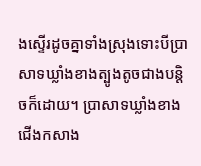ងស្ទើរដូចគ្នាទាំងស្រុងទោះបីប្រាសាទឃ្លាំងខាងត្បូងតូចជាងបន្តិចក៏ដោយ។ ប្រាសាទឃ្លាំងខាងជើងកសាង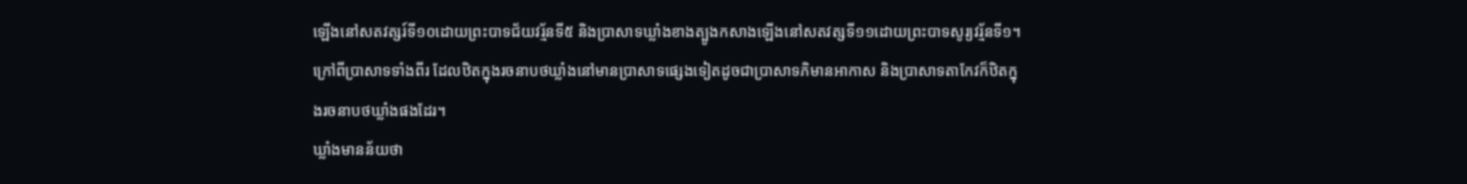ឡើងនៅសតវត្សរ៍ទី១០ដោយព្រះបាទជ័យវរ្ម័នទី៥ និងប្រាសាទឃ្លាំងខាងត្បូងកសាងឡើងនៅសតវត្សទី១១ដោយព្រះបាទសូរ្យវរ្ម័នទី១។ ក្រៅពីប្រាសាទទាំងពីរ ដែលឋិតក្នុងរចនាបថឃ្លាំងនៅមានប្រាសាទផ្សេងទៀតដូចជាប្រាសាទភិមានអាកាស និងប្រាសាទតាកែវក៏ឋិតក្នុងរចនាបថឃ្លាំងផងដែរ។
ឃ្លាំងមានន័យថា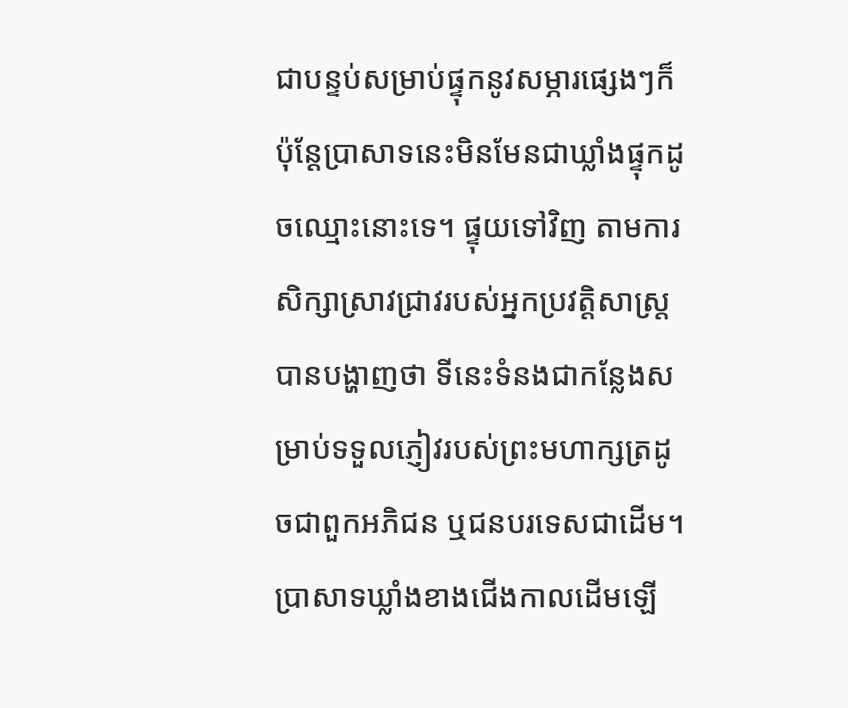ជាបន្ទប់សម្រាប់ផ្ទុកនូវសម្ភារផ្សេងៗក៏ប៉ុន្តែប្រាសាទនេះមិនមែនជាឃ្លាំងផ្ទុកដូចឈ្មោះនោះទេ។ ផ្ទុយទៅវិញ តាមការសិក្សាស្រាវជ្រាវរបស់អ្នកប្រវត្តិសាស្ត្របានបង្ហាញថា ទីនេះទំនងជាកន្លែងសម្រាប់ទទួលភ្ញៀវរបស់ព្រះមហាក្សត្រដូចជាពួកអភិជន ឬជនបរទេសជាដើម។ ប្រាសាទឃ្លាំងខាងជើងកាលដើមឡើ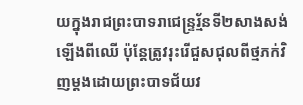យក្នុងរាជព្រះបាទរាជេន្ទ្ររ្ម័នទី២សាងសង់ឡើងពីឈើ ប៉ុន្តែត្រូវរុះរើជួសជុលពីថ្មភក់វិញម្ដងដោយព្រះបាទជ័យវ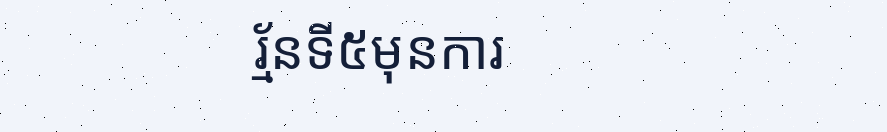រ្ម័នទី៥មុនការ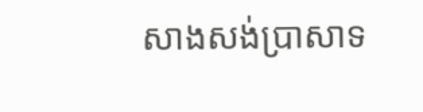សាងសង់ប្រាសាទ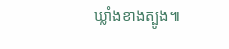ឃ្លាំងខាងត្បូង៕